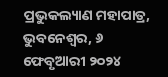ପ୍ରଭୁକଲ୍ୟାଣ ମହାପାତ୍ର, ଭୁବନେଶ୍ୱର, ୬ ଫେବୃଆରୀ ୨୦୨୪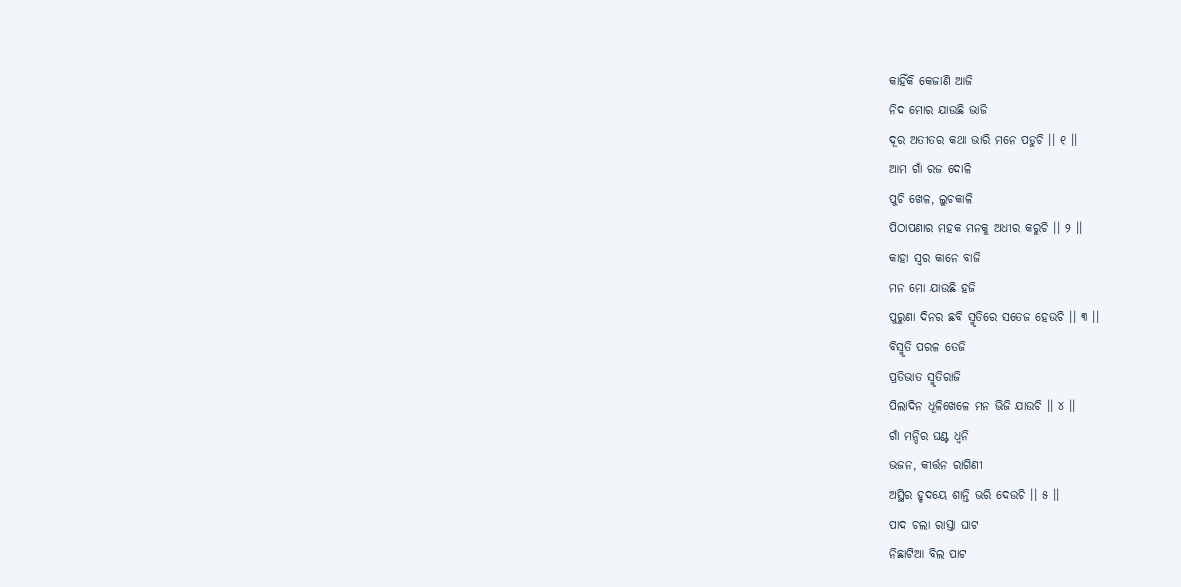କାହିଁକି କେଜାଣି ଆଜି
ନିଦ ମୋର ଯାଉଛି ଭାଜି
ଦୂର ଅତୀତର କଥା ଭାରି ମନେ ପଡୁଚି ।। ୧ ।।
ଆମ ଗାଁ ରଜ ଦୋଳି
ପୁଚି ଖେଳ, ଲୁଚକାଳି
ପିଠାପଣାର ମହକ ମନକୁ ଅଧୀର କରୁଚି ।। ୨ ।।
କାହା ସ୍ୱର କାନେ ବାଜି
ମନ ମୋ ଯାଉଛି ହଜି
ପୁରୁଣା ଦିନର ଛବି ସ୍ମୃତିରେ ସତେଜ ହେଉଚି ।। ୩ ।।
ବିସ୍ମୃତି ପରଳ ତେଜି
ପ୍ରତିଭାତ ସ୍ମୃତିରାଜି
ପିଲାଦିନ ଧୂଳିଖେଳେ ମନ ଭିଜି ଯାଉଚି ।। ୪ ।।
ଗାଁ ମନ୍ଦିର ଘଣ୍ଟ ଧ୍ୱନି
ଭଜନ, କୀର୍ତ୍ତନ ରାଗିଣୀ
ଅସ୍ଥିର ହୃଦୟେ ଶାନ୍ତି ଭରି ଦେଉଚି ।। ୫ ।।
ପାଦ ଚଲା ରାସ୍ତା ଘାଟ
ନିଛାଟିଆ ବିଲ ପାଟ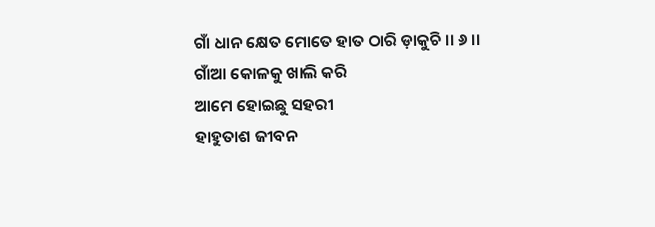ଗାଁ ଧାନ କ୍ଷେତ ମୋତେ ହାତ ଠାରି ଡ଼ାକୁଚି ।। ୬ ।।
ଗାଁଆ କୋଳକୁ ଖାଲି କରି
ଆମେ ହୋଇଛୁ ସହରୀ
ହାହୁତାଶ ଜୀବନ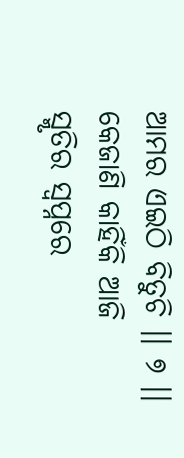ଆମର ଏଇଠି ବିତୁଚି ।। ୭ ।।
କେଜାଣି କାହିଁକି ଆଜି
ସ୍ମୃତିର ସ୍ୱପ୍ନରେ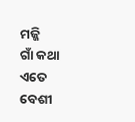ମଜ୍ଜି
ଗାଁ କଥା ଏତେ ବେଶୀ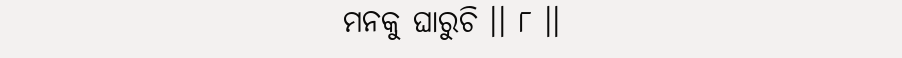ମନକୁ ଘାରୁଚି ।। ୮ ।।